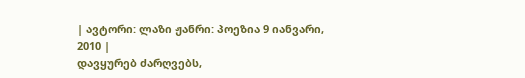| ავტორი: ლაზი ჟანრი: პოეზია 9 იანვარი, 2010 |
დავყურებ ძარღვებს,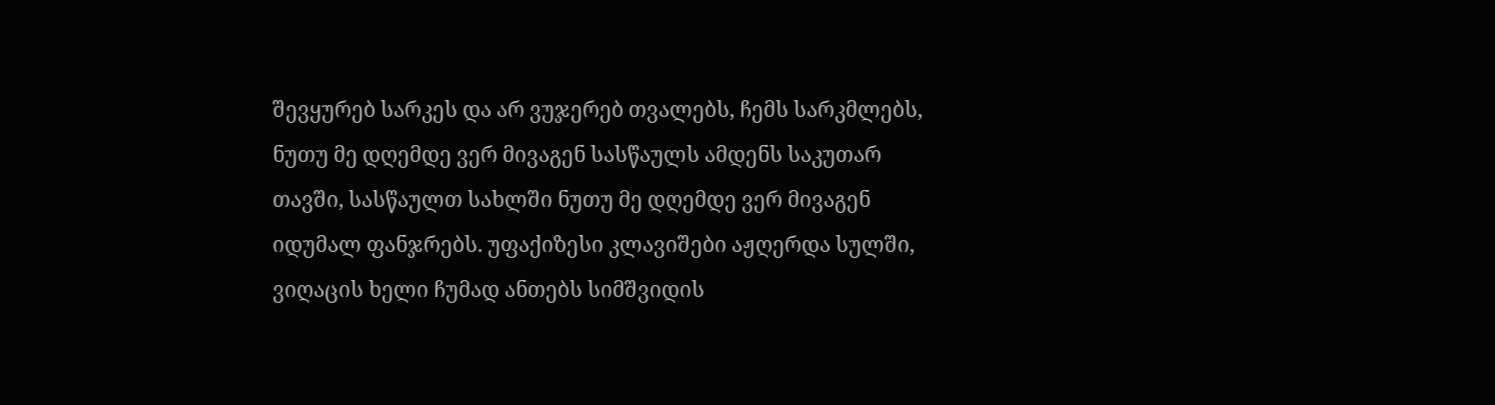შევყურებ სარკეს და არ ვუჯერებ თვალებს, ჩემს სარკმლებს, ნუთუ მე დღემდე ვერ მივაგენ სასწაულს ამდენს საკუთარ თავში, სასწაულთ სახლში ნუთუ მე დღემდე ვერ მივაგენ იდუმალ ფანჯრებს. უფაქიზესი კლავიშები აჟღერდა სულში, ვიღაცის ხელი ჩუმად ანთებს სიმშვიდის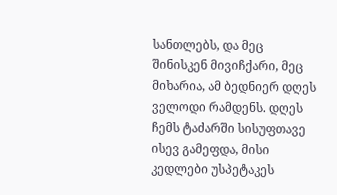სანთლებს, და მეც შინისკენ მივიჩქარი, მეც მიხარია, ამ ბედნიერ დღეს ველოდი რამდენს. დღეს ჩემს ტაძარში სისუფთავე ისევ გამეფდა, მისი კედლები უსპეტაკეს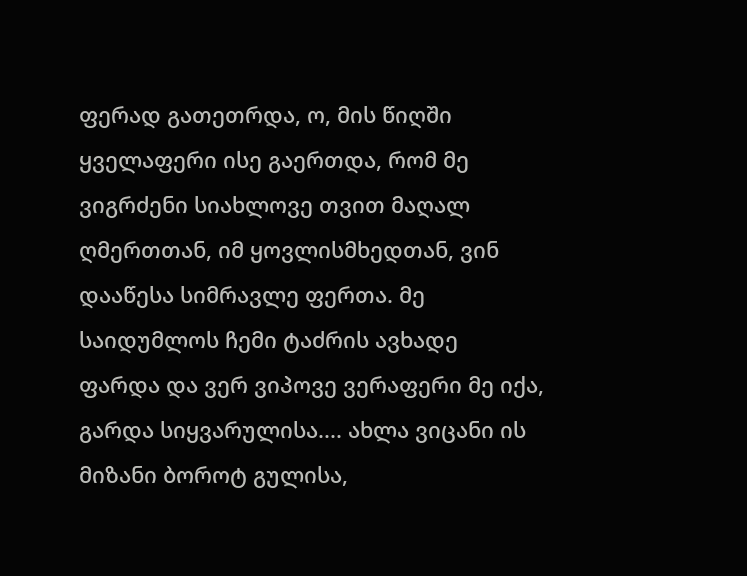ფერად გათეთრდა, ო, მის წიღში ყველაფერი ისე გაერთდა, რომ მე ვიგრძენი სიახლოვე თვით მაღალ ღმერთთან, იმ ყოვლისმხედთან, ვინ დააწესა სიმრავლე ფერთა. მე საიდუმლოს ჩემი ტაძრის ავხადე ფარდა და ვერ ვიპოვე ვერაფერი მე იქა, გარდა სიყვარულისა.... ახლა ვიცანი ის მიზანი ბოროტ გულისა,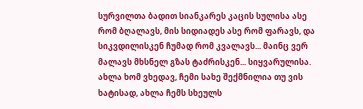სურვილთა ბადით სიანკარეს კაცის სულისა ასე რომ ბღალავს, მის სიდიადეს ასე რომ ფარავს, და სიკვდილისკენ ჩუმად რომ კვალავს... მაინც ვერ მალავს მხსნელ გზას ტაძრისკენ... სიყვარულისა. ახლა ხომ ვხედავ, ჩემი სახე შექმნილია თუ ვის ხატისად, ახლა ჩემს სხეულს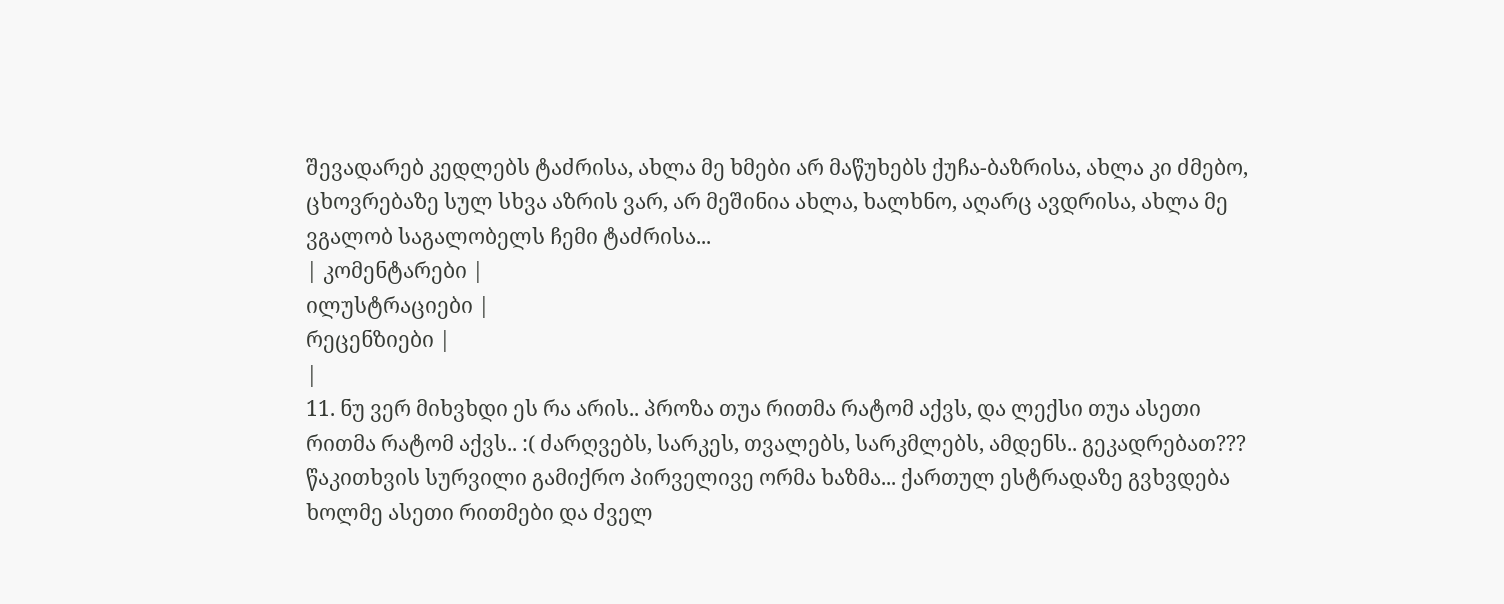შევადარებ კედლებს ტაძრისა, ახლა მე ხმები არ მაწუხებს ქუჩა-ბაზრისა, ახლა კი ძმებო, ცხოვრებაზე სულ სხვა აზრის ვარ, არ მეშინია ახლა, ხალხნო, აღარც ავდრისა, ახლა მე ვგალობ საგალობელს ჩემი ტაძრისა...
| კომენტარები |
ილუსტრაციები |
რეცენზიები |
|
11. ნუ ვერ მიხვხდი ეს რა არის.. პროზა თუა რითმა რატომ აქვს, და ლექსი თუა ასეთი რითმა რატომ აქვს.. :( ძარღვებს, სარკეს, თვალებს, სარკმლებს, ამდენს.. გეკადრებათ??? წაკითხვის სურვილი გამიქრო პირველივე ორმა ხაზმა... ქართულ ესტრადაზე გვხვდება ხოლმე ასეთი რითმები და ძველ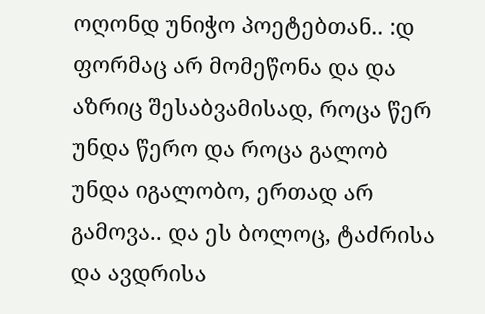ოღონდ უნიჭო პოეტებთან.. :დ ფორმაც არ მომეწონა და და აზრიც შესაბვამისად, როცა წერ უნდა წერო და როცა გალობ უნდა იგალობო, ერთად არ გამოვა.. და ეს ბოლოც, ტაძრისა და ავდრისა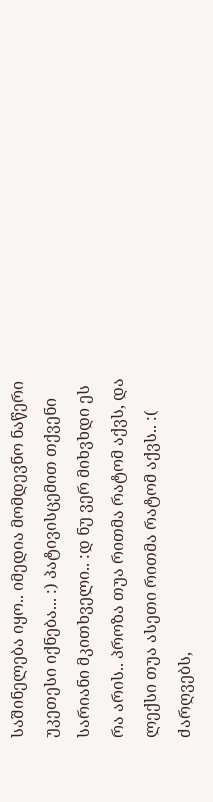საშინელება იყო.. იმედია მომდევნო ნაწერი უკეთესი იქნება... :) პატივისცემით თქვენი სარიანი მკითხველი.. :დ ნუ ვერ მიხვხდი ეს რა არის.. პროზა თუა რითმა რატომ აქვს, და ლექსი თუა ასეთი რითმა რატომ აქვს.. :( ძარღვებს,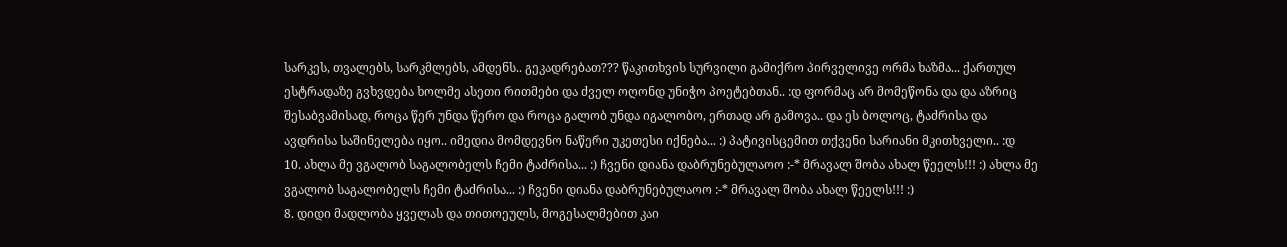სარკეს, თვალებს, სარკმლებს, ამდენს.. გეკადრებათ??? წაკითხვის სურვილი გამიქრო პირველივე ორმა ხაზმა... ქართულ ესტრადაზე გვხვდება ხოლმე ასეთი რითმები და ძველ ოღონდ უნიჭო პოეტებთან.. :დ ფორმაც არ მომეწონა და და აზრიც შესაბვამისად, როცა წერ უნდა წერო და როცა გალობ უნდა იგალობო, ერთად არ გამოვა.. და ეს ბოლოც, ტაძრისა და ავდრისა საშინელება იყო.. იმედია მომდევნო ნაწერი უკეთესი იქნება... :) პატივისცემით თქვენი სარიანი მკითხველი.. :დ
10. ახლა მე ვგალობ საგალობელს ჩემი ტაძრისა... :) ჩვენი დიანა დაბრუნებულაოო :-* მრავალ შობა ახალ წეელს!!! :) ახლა მე ვგალობ საგალობელს ჩემი ტაძრისა... :) ჩვენი დიანა დაბრუნებულაოო :-* მრავალ შობა ახალ წეელს!!! :)
8. დიდი მადლობა ყველას და თითოეულს, მოგესალმებით კაი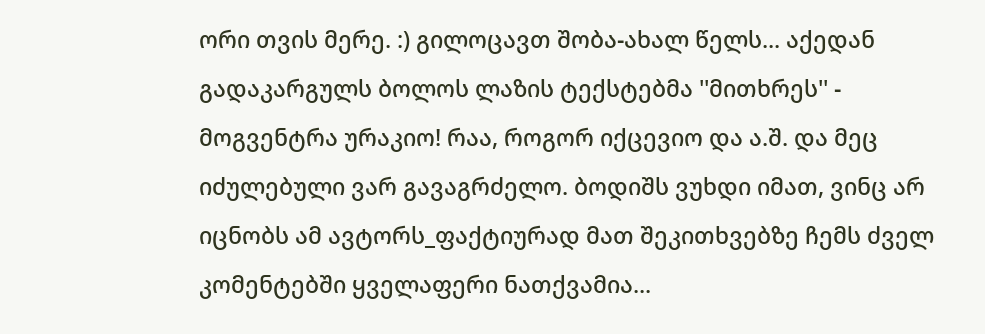ორი თვის მერე. :) გილოცავთ შობა-ახალ წელს... აქედან გადაკარგულს ბოლოს ლაზის ტექსტებმა ''მითხრეს'' - მოგვენტრა ურაკიო! რაა, როგორ იქცევიო და ა.შ. და მეც იძულებული ვარ გავაგრძელო. ბოდიშს ვუხდი იმათ, ვინც არ იცნობს ამ ავტორს_ფაქტიურად მათ შეკითხვებზე ჩემს ძველ კომენტებში ყველაფერი ნათქვამია...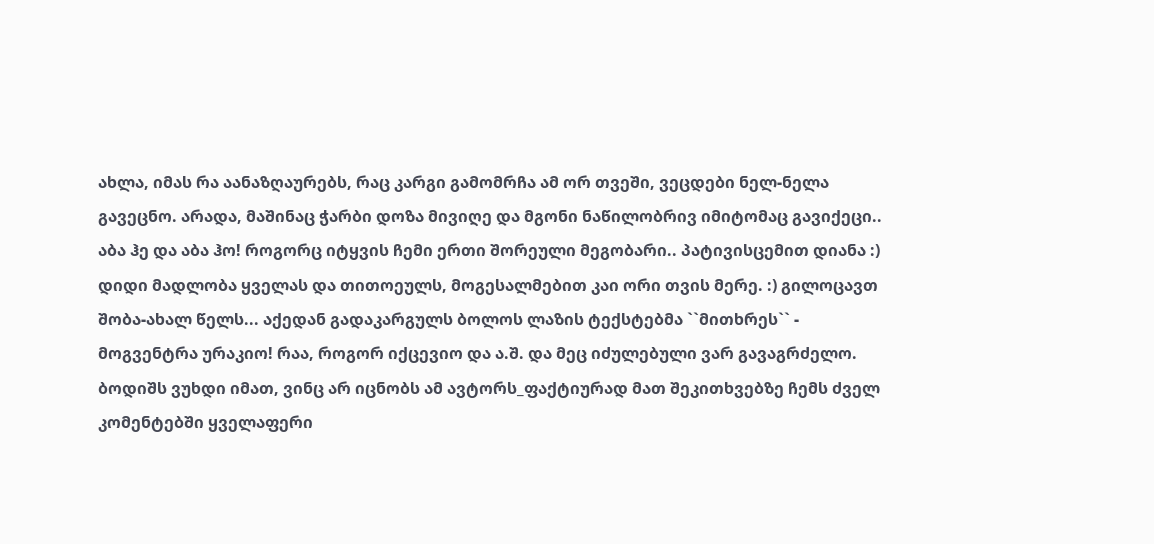ახლა, იმას რა აანაზღაურებს, რაც კარგი გამომრჩა ამ ორ თვეში, ვეცდები ნელ-ნელა გავეცნო. არადა, მაშინაც ჭარბი დოზა მივიღე და მგონი ნაწილობრივ იმიტომაც გავიქეცი.. აბა ჰე და აბა ჰო! როგორც იტყვის ჩემი ერთი შორეული მეგობარი.. პატივისცემით დიანა :) დიდი მადლობა ყველას და თითოეულს, მოგესალმებით კაი ორი თვის მერე. :) გილოცავთ შობა-ახალ წელს... აქედან გადაკარგულს ბოლოს ლაზის ტექსტებმა ``მითხრეს`` - მოგვენტრა ურაკიო! რაა, როგორ იქცევიო და ა.შ. და მეც იძულებული ვარ გავაგრძელო. ბოდიშს ვუხდი იმათ, ვინც არ იცნობს ამ ავტორს_ფაქტიურად მათ შეკითხვებზე ჩემს ძველ კომენტებში ყველაფერი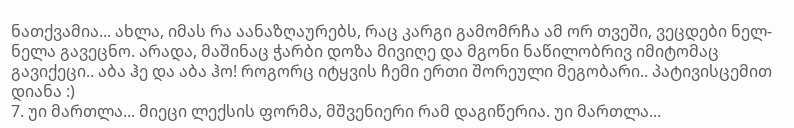ნათქვამია... ახლა, იმას რა აანაზღაურებს, რაც კარგი გამომრჩა ამ ორ თვეში, ვეცდები ნელ-ნელა გავეცნო. არადა, მაშინაც ჭარბი დოზა მივიღე და მგონი ნაწილობრივ იმიტომაც გავიქეცი.. აბა ჰე და აბა ჰო! როგორც იტყვის ჩემი ერთი შორეული მეგობარი.. პატივისცემით დიანა :)
7. უი მართლა... მიეცი ლექსის ფორმა, მშვენიერი რამ დაგიწერია. უი მართლა...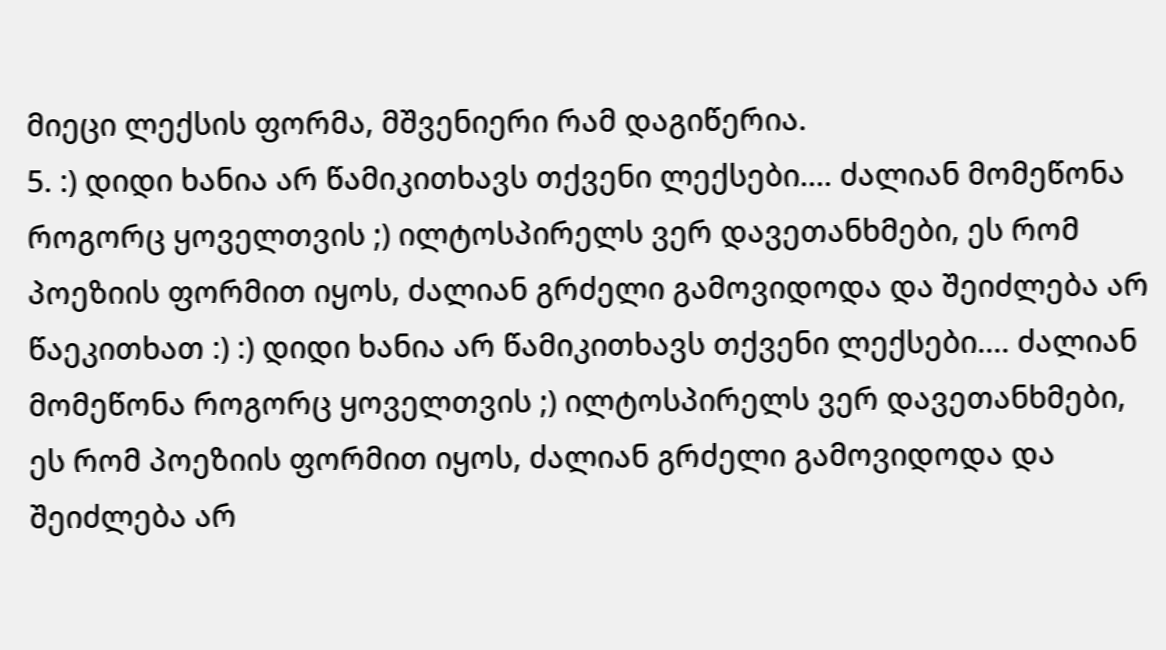მიეცი ლექსის ფორმა, მშვენიერი რამ დაგიწერია.
5. :) დიდი ხანია არ წამიკითხავს თქვენი ლექსები.... ძალიან მომეწონა როგორც ყოველთვის ;) ილტოსპირელს ვერ დავეთანხმები, ეს რომ პოეზიის ფორმით იყოს, ძალიან გრძელი გამოვიდოდა და შეიძლება არ წაეკითხათ :) :) დიდი ხანია არ წამიკითხავს თქვენი ლექსები.... ძალიან მომეწონა როგორც ყოველთვის ;) ილტოსპირელს ვერ დავეთანხმები, ეს რომ პოეზიის ფორმით იყოს, ძალიან გრძელი გამოვიდოდა და შეიძლება არ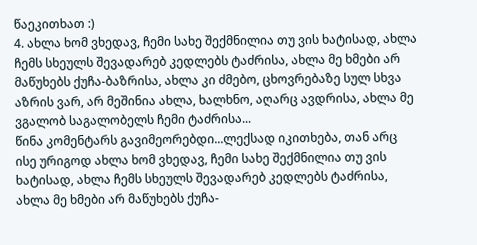წაეკითხათ :)
4. ახლა ხომ ვხედავ, ჩემი სახე შექმნილია თუ ვის ხატისად, ახლა ჩემს სხეულს შევადარებ კედლებს ტაძრისა, ახლა მე ხმები არ მაწუხებს ქუჩა-ბაზრისა, ახლა კი ძმებო, ცხოვრებაზე სულ სხვა აზრის ვარ, არ მეშინია ახლა, ხალხნო, აღარც ავდრისა, ახლა მე ვგალობ საგალობელს ჩემი ტაძრისა...
წინა კომენტარს გავიმეორებდი...ლექსად იკითხება, თან არც ისე ურიგოდ ახლა ხომ ვხედავ, ჩემი სახე შექმნილია თუ ვის ხატისად, ახლა ჩემს სხეულს შევადარებ კედლებს ტაძრისა, ახლა მე ხმები არ მაწუხებს ქუჩა-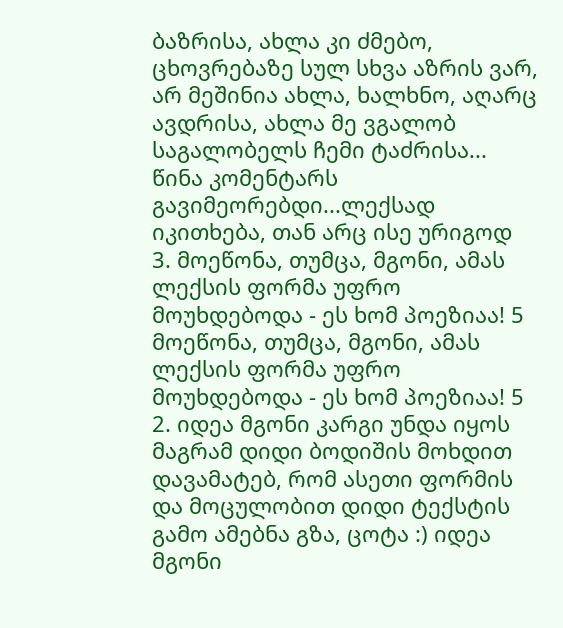ბაზრისა, ახლა კი ძმებო, ცხოვრებაზე სულ სხვა აზრის ვარ, არ მეშინია ახლა, ხალხნო, აღარც ავდრისა, ახლა მე ვგალობ საგალობელს ჩემი ტაძრისა...
წინა კომენტარს გავიმეორებდი...ლექსად იკითხება, თან არც ისე ურიგოდ
3. მოეწონა, თუმცა, მგონი, ამას ლექსის ფორმა უფრო მოუხდებოდა - ეს ხომ პოეზიაა! 5 მოეწონა, თუმცა, მგონი, ამას ლექსის ფორმა უფრო მოუხდებოდა - ეს ხომ პოეზიაა! 5
2. იდეა მგონი კარგი უნდა იყოს მაგრამ დიდი ბოდიშის მოხდით დავამატებ, რომ ასეთი ფორმის და მოცულობით დიდი ტექსტის გამო ამებნა გზა, ცოტა :) იდეა მგონი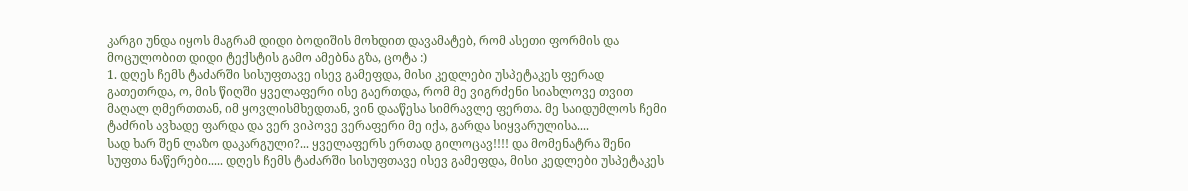კარგი უნდა იყოს მაგრამ დიდი ბოდიშის მოხდით დავამატებ, რომ ასეთი ფორმის და მოცულობით დიდი ტექსტის გამო ამებნა გზა, ცოტა :)
1. დღეს ჩემს ტაძარში სისუფთავე ისევ გამეფდა, მისი კედლები უსპეტაკეს ფერად გათეთრდა, ო, მის წიღში ყველაფერი ისე გაერთდა, რომ მე ვიგრძენი სიახლოვე თვით მაღალ ღმერთთან, იმ ყოვლისმხედთან, ვინ დააწესა სიმრავლე ფერთა. მე საიდუმლოს ჩემი ტაძრის ავხადე ფარდა და ვერ ვიპოვე ვერაფერი მე იქა, გარდა სიყვარულისა....
სად ხარ შენ ლაზო დაკარგული?... ყველაფერს ერთად გილოცავ!!!! და მომენატრა შენი სუფთა ნაწერები..... დღეს ჩემს ტაძარში სისუფთავე ისევ გამეფდა, მისი კედლები უსპეტაკეს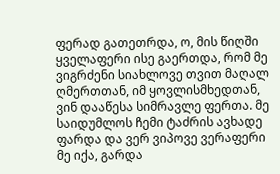ფერად გათეთრდა, ო, მის წიღში ყველაფერი ისე გაერთდა, რომ მე ვიგრძენი სიახლოვე თვით მაღალ ღმერთთან, იმ ყოვლისმხედთან, ვინ დააწესა სიმრავლე ფერთა. მე საიდუმლოს ჩემი ტაძრის ავხადე ფარდა და ვერ ვიპოვე ვერაფერი მე იქა, გარდა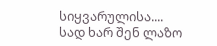სიყვარულისა....
სად ხარ შენ ლაზო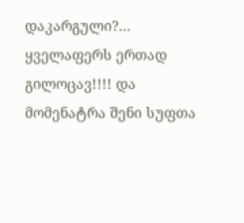დაკარგული?... ყველაფერს ერთად გილოცავ!!!! და მომენატრა შენი სუფთა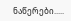ნაწერები.....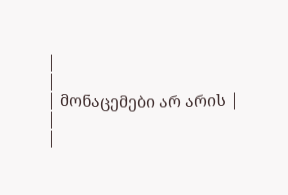|
|
| მონაცემები არ არის |
|
|